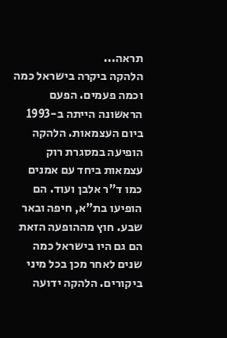תראה...
הלהקה ביקרה בישראל כמה וכמה פעמים. הפעם הראשונה הייתה ב-1993 ביום העצמאות. הלהקה הופיעה במסגרת רוק עצמאות ביחד עם אמנים כמו ד"ר אלבן ועוד. הם הופיעו בת"א, חיפה ובאר שבע. חוץ מההופעה הזאת הם גם היו בישראל כמה שנים לאחר מכן בכל מיני ביקורים. הלהקה ידועה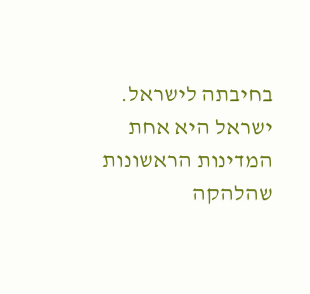בחיבתה לישראל. ישראל היא אחת המדינות הראשונות שהלהקה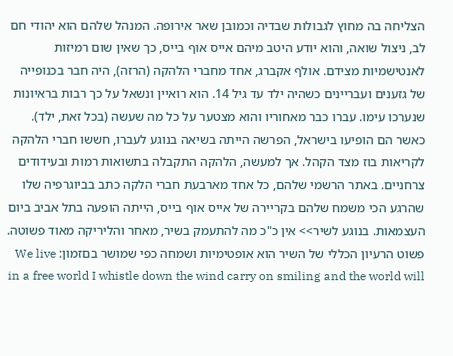הצליחה בה מחוץ לגבולות שבדיה וכמובן שאר אירופה. המנהל שלהם הוא יהודי חם לב, ניצול שואה, והוא יודע היטב מיהם אייס אוף בייס, כך שאין שום רמיזות לאנטישמיות מצידם. אולף אקברג, אחד מחברי הלהקה (הרזה), היה חבר בכנופייה של גזענים ועבריינים כשהיה ילד עד גיל 14. הוא רואיין ונשאל על כך רבות בראיונות שנערכו עימו. עברו כבר מאחוריו והוא מצטער על כל מה שעשה (בכל זאת, ילד). כאשר הם הופיעו בישראל, הפרשה הייתה בשיאה בנוגע לעברו, חששו חברי הלהקה לקריאות בוז מצד הקהל. אך למעשה, הלהקה התקבלה בתשואות רמות ובעידודים צרחניים. באתר הרשמי שלהם, כל אחד מארבעת חברי הלקה כתב בביוגרפיה שלו שהרגע הכי משמח שלהם בקריירה של אייס אוף בייס, הייתה הופעה בתל אביב ביום העצמאות. בנוגע לשיר>> אין כ"כ מה להתעמק בשיר, מאחר והליריקה מאוד פשוטה. פשוט הרעיון הכללי של השיר הוא אופטימיות ושמחה כפי שמושר בםזמון: We live in a free world I whistle down the wind carry on smiling and the world will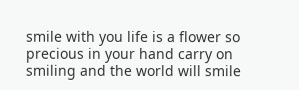smile with you life is a flower so precious in your hand carry on smiling and the world will smile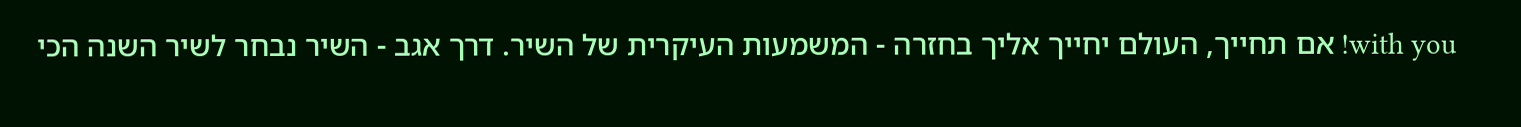with you! אם תחייך, העולם יחייך אליך בחזרה - המשמעות העיקרית של השיר. דרך אגב - השיר נבחר לשיר השנה הכי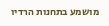מושמע בתחנות הרדיו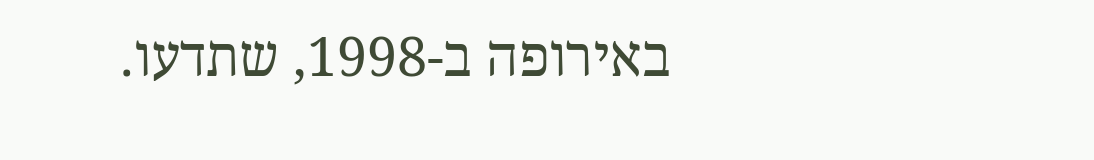באירופה ב-1998, שתדעו.